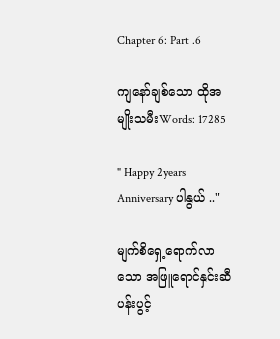Chapter 6: Part .6

ကျနော်ချစ်သော ထိုအမျိုးသမီးWords: 17285

" Happy 2years Anniversary ပါနွယ် .."

မျက်စိရှေ့ရောက်လာသော အဖြူရောင်နှင်းဆီပန်းပွင့်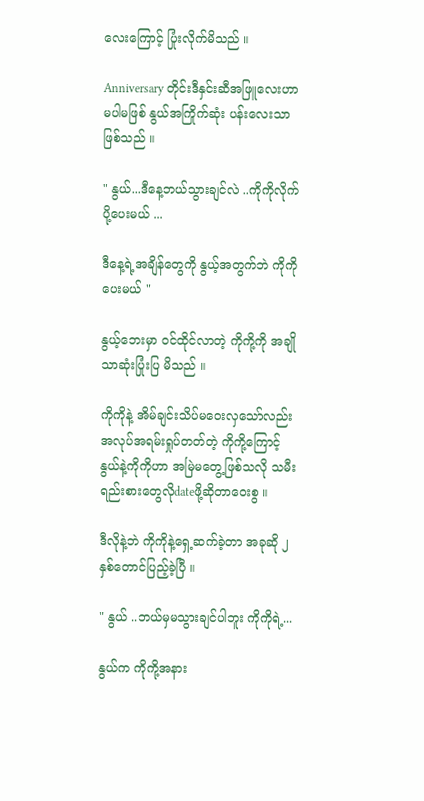လေးကြောင့် ပြုံးလိုက်မိသည် ။

Anniversary တိုင်းဒီနှင်းဆီအဖြူလေးဟာ မပါမဖြစ် နွယ်အကြိုက်ဆုံး ပန်းလေးသာဖြစ်သည် ။

" နွယ်...ဒီနေ့ဘယ်သွားချင်လဲ ..ကိုကိုလိုက်ပို့ပေးမယ် ...

ဒီနေ့ရဲ့အချိန်တွေကို နွယ့်အတွက်ဘဲ ကိုကိုပေးမယ် "

နွယ့်ဘေးမှာ ဝင်ထိုင်လာတဲ့ ကိုကို့ကို အချိုသာဆုံးပြုံးပြ မိသည် ။

ကိုကိုနဲ့ အိမ်ချင်းသိပ်မဝေးလှသော်လည်း အလုပ်အရမ်းရှုပ်တတ်တဲ့ ကိုကို့ကြောင့် နွယ်နဲ့ကိုကိုဟာ အမြဲမတွေ့ဖြစ်သလို သမီးရည်းစားတွေလိုdateဖို့ဆိုတာဝေးစွ ။

ဒီလိုနဲ့ဘဲ ကိုကိုနဲ့ရှေ့ဆက်ခဲ့တာ အခုဆို ၂နှစ်တောင်ပြည့်ခဲ့ပြီ ။

" နွယ် ..ဘယ်မှမသွားချင်ပါဘူး ကိုကိုရဲ့...

နွယ်က ကိုကို့အနား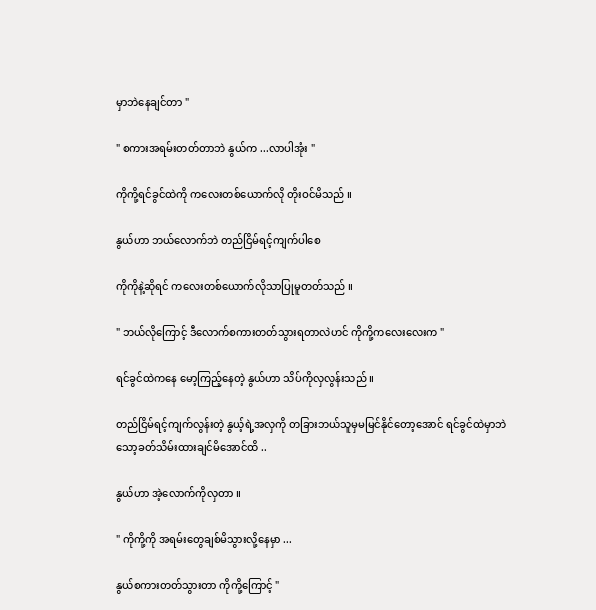မှာဘဲနေချင်တာ "

" စကားအရမ်းတတ်တာဘဲ နွယ်က ...လာပါအုံး "

ကိုကို့ရင်ခွင်ထဲကို ကလေးတစ်ယောက်လို တိုးဝင်မိသည် ။

နွယ်ဟာ ဘယ်လောက်ဘဲ တည်ငြိမ်ရင့်ကျက်ပါစေ

ကိုကိုနဲ့ဆိုရင် ကလေးတစ်ယောက်လိုသာပြုမူတတ်သည် ။

" ဘယ်လိုကြောင့် ဒီလောက်စကားတတ်သွားရတာလဲဟင် ကိုကို့ကလေးလေးက "

ရင်ခွင်ထဲကနေ မော့ကြည့်နေတဲ့ နွယ်ဟာ သိပ်ကိုလှလွန်းသည် ။

တည်ငြိမ်ရင့်ကျက်လွန်းတဲ့ နွယ့်ရဲ့အလှကို တခြားဘယ်သူမှမမြင်နိုင်တော့အောင် ရင်ခွင်ထဲမှာဘဲ သော့ခတ်သိမ်းထားချင်မိအောင်ထိ ..

နွယ်ဟာ အဲ့လောက်ကိုလှတာ ။

" ကိုကို့ကို အရမ်းတွေချစ်မိသွားလို့နေမှာ ...

နွယ်စကားတတ်သွားတာ ကိုကို့ကြောင့် "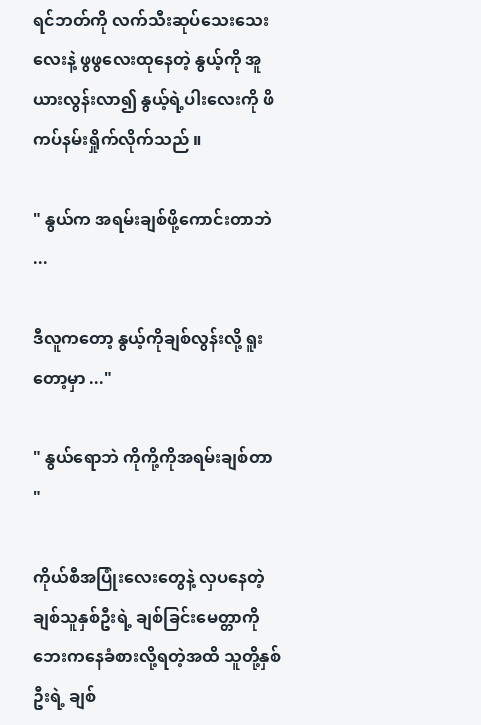ရင်ဘတ်ကို လက်သီးဆုပ်သေးသေးလေးနဲ့ ဖွဖွလေးထုနေတဲ့ နွယ့်ကို အူယားလွန်းလာ၍ နွယ့်ရဲ့ပါးလေးကို ဖိကပ်နမ်းရှိုက်လိုက်သည် ။

" နွယ်က အရမ်းချစ်ဖို့ကောင်းတာဘဲ ...

ဒီလူကတော့ နွယ့်ကိုချစ်လွန်းလို့ ရူးတော့မှာ ..."

" နွယ်ရောဘဲ ကိုကို့ကိုအရမ်းချစ်တာ "

ကိုယ်စီအပြုံးလေးတွေနဲ့ လှပနေတဲ့ ချစ်သူနှစ်ဦးရဲ့ ချစ်ခြင်းမေတ္တာကို ဘေးကနေခံစားလို့ရတဲ့အထိ သူတို့နှစ်ဦးရဲ့ ချစ်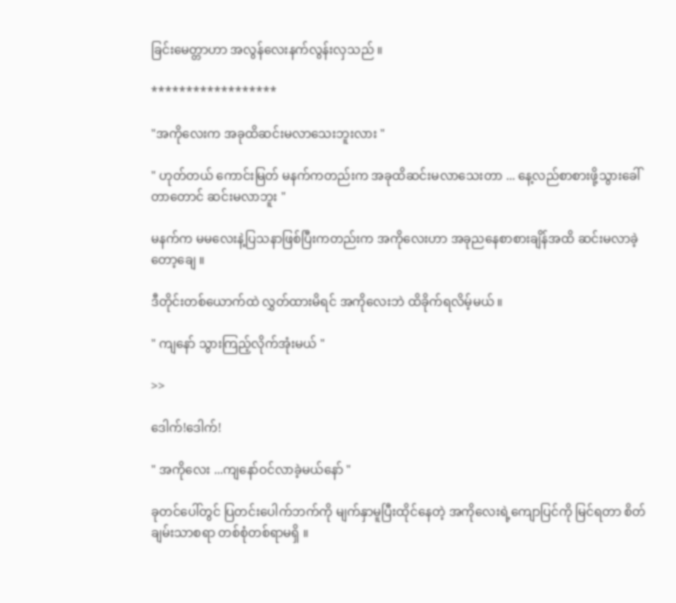ခြင်းမေတ္တာဟာ အလွန်လေးနက်လွန်းလှသည် ။

******************

"အကိုလေးက အခုထိဆင်းမလာသေးဘူးလား "

" ဟုတ်တယ် ကောင်းမြတ် မနက်ကတည်းက အခုထိဆင်းမလာသေးတာ ... နေ့လည်စာစားဖို့သွားခေါ်တာတောင် ဆင်းမလာဘူး "

မနက်က မမလေးနဲ့ပြသနာဖြစ်ပြီးကတည်းက အကိုလေးဟာ အခုညနေစာစားချိန်အထိ ဆင်းမလာခဲ့တော့ချေ ။

ဒီတိုင်းတစ်ယောက်ထဲ လွှတ်ထားမိရင် အကိုလေးဘဲ ထိခိုက်ရလိမ့်မယ် ။

" ကျနော် သွားကြည့်လိုက်အုံးမယ် "

>>

ဒေါက်!ဒေါက်!

" အကိုလေး ...ကျနော်ဝင်လာခဲ့မယ်နော် "

ခုတင်ပေါ်တွင် ပြတင်းပေါက်ဘက်ကို မျက်နှာမူပြီးထိုင်နေတဲ့ အကိုလေးရဲ့ကျောပြင်ကို မြင်ရတာ စိတ်ချမ်းသာစရာ တစ်စုံတစ်ရာမရှိ ။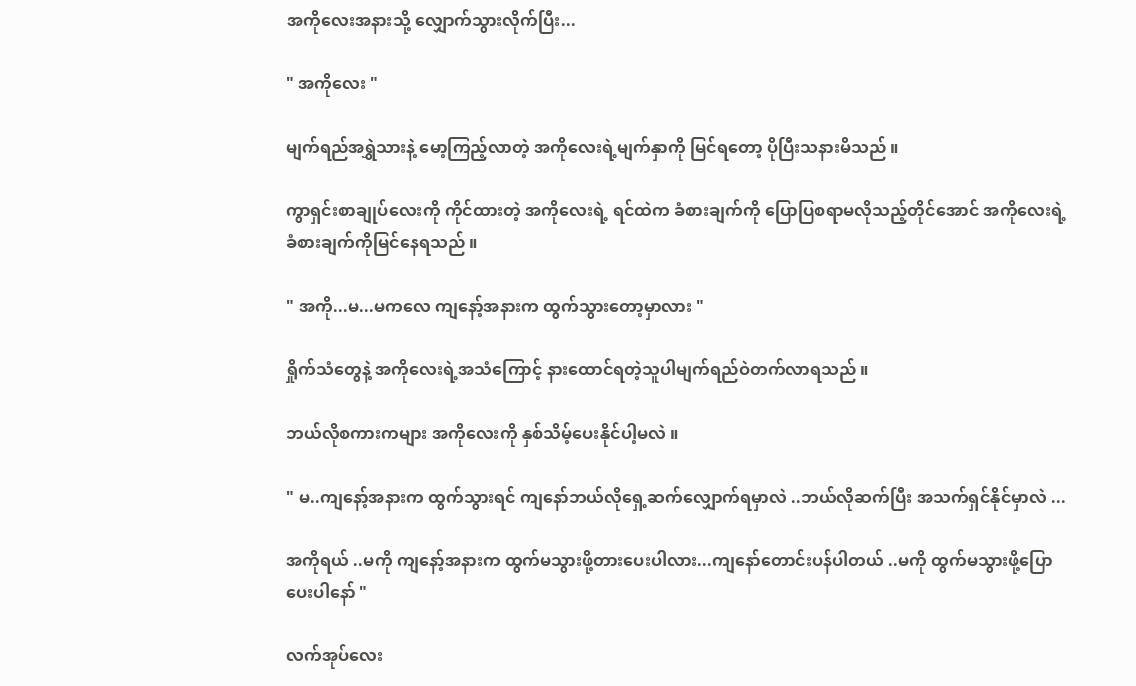အကိုလေးအနားသို့ လျှောက်သွားလိုက်ပြီး...

" အကိုလေး "

မျက်ရည်အရွှဲသားနဲ့ မော့ကြည့်လာတဲ့ အကိုလေးရဲ့မျက်နှာကို မြင်ရတော့ ပိုပြီးသနားမိသည် ။

ကွာရှင်းစာချုပ်လေးကို ကိုင်ထားတဲ့ အကိုလေးရဲ့ ရင်ထဲက ခံစားချက်ကို ပြောပြစရာမလိုသည့်တိုင်အောင် အကိုလေးရဲ့ ခံစားချက်ကိုမြင်နေရသည် ။

" အကို...မ...မကလေ ကျနော့်အနားက ထွက်သွားတော့မှာလား "

ရှိုက်သံတွေနဲ့ အကိုလေးရဲ့အသံကြောင့် နားထောင်ရတဲ့သူပါမျက်ရည်ဝဲတက်လာရသည် ။

ဘယ်လိုစကားကများ အကိုလေးကို နှစ်သိမ့်ပေးနိုင်ပါ့မလဲ ။

" မ..ကျနော့်အနားက ထွက်သွားရင် ကျနော်ဘယ်လိုရှေ့ဆက်လျှောက်ရမှာလဲ ..ဘယ်လိုဆက်ပြီး အသက်ရှင်နိုင်မှာလဲ ...

အကိုရယ် ..မကို ကျနော့်အနားက ထွက်မသွားဖို့တားပေးပါလား...ကျနော်တောင်းပန်ပါတယ် ..မကို ထွက်မသွားဖို့ပြောပေးပါနော် "

လက်အုပ်လေး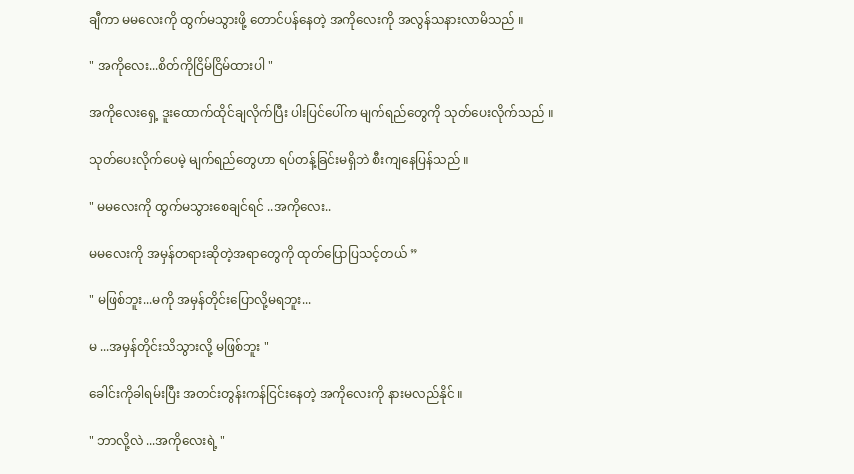ချီကာ မမလေးကို ထွက်မသွားဖို့ တောင်ပန်နေတဲ့ အကိုလေးကို အလွန်သနားလာမိသည် ။

" အကိုလေး...စိတ်ကိုငြိမ်ငြိမ်ထားပါ "

အကိုလေးရှေ့ ဒူးထောက်ထိုင်ချလိုက်ပြီး ပါးပြင်ပေါ်က မျက်ရည်တွေကို သုတ်ပေးလိုက်သည် ။

သုတ်ပေးလိုက်ပေမဲ့ မျက်ရည်တွေဟာ ရပ်တန့်ခြင်းမရှိဘဲ စီးကျနေပြန်သည် ။

" မမလေးကို ထွက်မသွားစေချင်ရင် ..အကိုလေး..

မမလေးကို အမှန်တရားဆိုတဲ့အရာတွေကို ထုတ်ပြောပြသင့်တယ် ”

" မဖြစ်ဘူး...မကို အမှန်တိုင်းပြောလို့မရဘူး...

မ ...အမှန်တိုင်းသိသွားလို့ မဖြစ်ဘူး "

ခေါင်းကိုခါရမ်းပြီး အတင်းတွန်းကန်ငြင်းနေတဲ့ အကိုလေးကို နားမလည်နိုင် ။

" ဘာလို့လဲ ...အကိုလေးရဲ့ "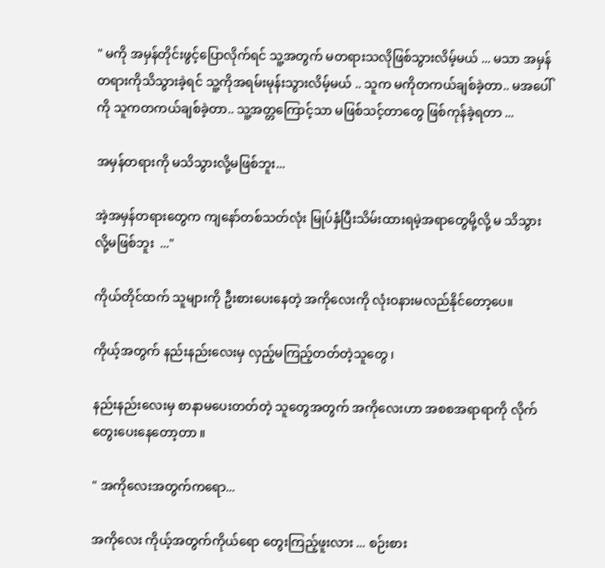" မကို အမှန်တိုင်းဖွင့်ပြောလိုက်ရင် သူ့အတွက် မတရားသလိုဖြစ်သွားလိမ့်မယ် ... မသာ အမှန်တရားကိုသိသွားခဲ့ရင် သူ့ကိုအရမ်းမုန်းသွားလိမ့်မယ် .. သူက မကိုတကယ်ချစ်ခဲ့တာ.. မအပေါ်ကို သူကတကယ်ချစ်ခဲ့တာ.. သူ့အတ္တကြောင့်သာ မဖြစ်သင့်တာတွေ ဖြစ်ကုန်ခဲ့ရတာ ...

အမှန်တရားကို မသိသွားလို့မဖြစ်ဘူး...

အဲ့အမှန်တရားတွေက ကျနော်တစ်သတ်လုံး မြုပ်နှံပြီးသိမ်းထားရမဲ့အရာတွေမို့လို့ မ သိသွားလို့မဖြစ်ဘူး  ..."

ကိုယ်တိုင်ထက် သူများကို ဦးစားပေးနေတဲ့ အကိုလေးကို လုံးဝနားမလည်နိုင်တော့ပေ။

ကိုယ့်အတွက် နည်းနည်းလေးမှ လှည့်မကြည့်တတ်တဲ့သူတွေ ၊

နည်းနည်းလေးမှ စာနာမပေးတတ်တဲ့ သူတွေအတွက် အကိုလေးဟာ အစစအရာရာကို လိုက်တွေးပေးနေတော့တာ ။

" အကိုလေးအတွက်ကရော...

အကိုလေး ကိုယ့်အတွက်ကိုယ်ရော တွေးကြည့်ဖူးလား ... စဉ်းစား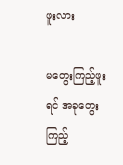ဖူးလား

မတွေးကြည့်ဖူးရင် အခုတွေးကြည့်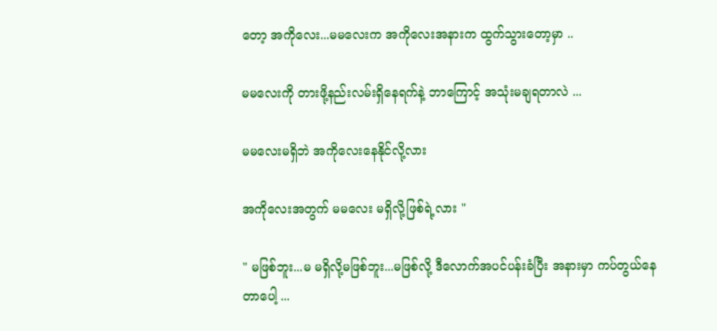တော့ အကိုလေး...မမလေးက အကိုလေးအနားက ထွက်သွားတော့မှာ ..

မမလေးကို တားဖို့နည်းလမ်းရှိနေရက်နဲ့ ဘာကြောင့် အသုံးမချရတာလဲ ...

မမလေးမရှိဘဲ အကိုလေးနေနိုင်လို့လား

အကိုလေးအတွက် မမလေး မရှိလို့ဖြစ်ရဲ့လား "

" မဖြစ်ဘူး...မ မရှိလို့မဖြစ်ဘူး...မဖြစ်လို့ ဒီလောက်အပင်ပန်းခံပြီး အနားမှာ ကပ်တွယ်နေတာပေါ့ ...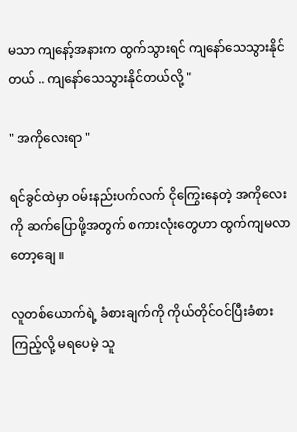မသာ ကျနော့်အနားက ထွက်သွားရင် ကျနော်သေသွားနိုင်တယ် .. ကျနော်သေသွားနိုင်တယ်လို့ "

" အကိုလေးရာ "

ရင်ခွင်ထဲမှာ ဝမ်းနည်းပက်လက် ငိုကြွေးနေတဲ့ အကိုလေးကို ဆက်ပြောဖို့အတွက် စကားလုံးတွေဟာ ထွက်ကျမလာတော့ချေ ။

လူတစ်ယောက်ရဲ့ ခံစားချက်ကို ကိုယ်တိုင်ဝင်ပြီးခံစားကြည့်လို့ မရပေမဲ့ သူ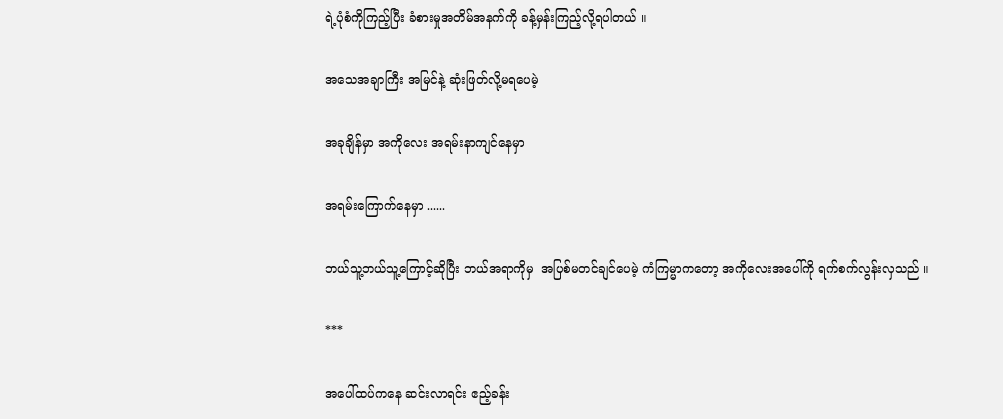ရဲ့ပုံစံကိုကြည့်ပြီး ခံစားမှုအတိမ်အနက်ကို ခန့်မှန်းကြည့်လို့ရပါတယ် ။

အသေအချာကြီး အမြင်နဲ့ ဆုံးဖြတ်လို့မရပေမဲ့

အခုချိန်မှာ အကိုလေး အရမ်းနာကျင်နေမှာ

အရမ်းကြောက်နေမှာ ......

ဘယ်သူ့ဘယ်သူ့ကြောင့်ဆိုပြီး ဘယ်အရာကိုမှ  အပြစ်မတင်ချင်ပေမဲ့ ကံကြမ္မာကတော့ အကိုလေးအ‌ပေါ်ကို ရက်စက်လွန်းလှသည် ။

***

အပေါ်ထပ်ကနေ ဆင်းလာရင်း ဧည့်ခန်း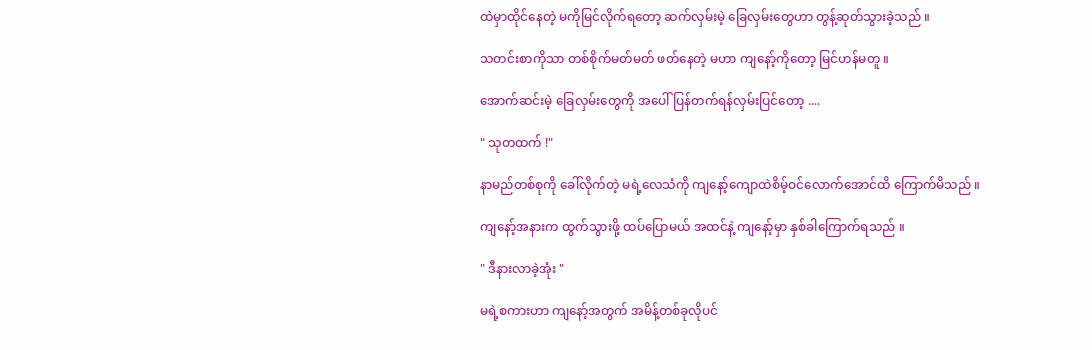ထဲမှာထိုင်နေတဲ့ မကိုမြင်လိုက်ရတော့ ဆက်လှမ်းမဲ့ ခြေလှမ်းတွေဟာ တွန့်ဆုတ်သွားခဲ့သည် ။

သတင်းစာကိုသာ တစ်စိုက်မတ်မတ် ဖတ်နေတဲ့ မဟာ ကျနော့်ကိုတော့ မြင်ဟန်မတူ ။

အောက်ဆင်းမဲ့ ခြေလှမ်းတွေကို အပေါ်ပြန်တက်ရန်လှမ်းပြင်တော့ ....

" သုတထက် !"

နာမည်တစ်စုကို ခေါ်လိုက်တဲ့ မရဲ့လေသံကို ကျနော့်ကျောထဲစိမ့်ဝင်လောက်အောင်ထိ ကြောက်မိသည် ။

ကျနော့်အနားက ထွက်သွားဖို့ ထပ်ပြောမယ် အထင်နဲ့ ကျနော့်မှာ နှစ်ခါကြောက်ရသည် ။

" ဒီနားလာခဲ့အုံး "

မရဲ့စကားဟာ ကျနော့်အတွက် အမိန့်တစ်ခုလိုပင်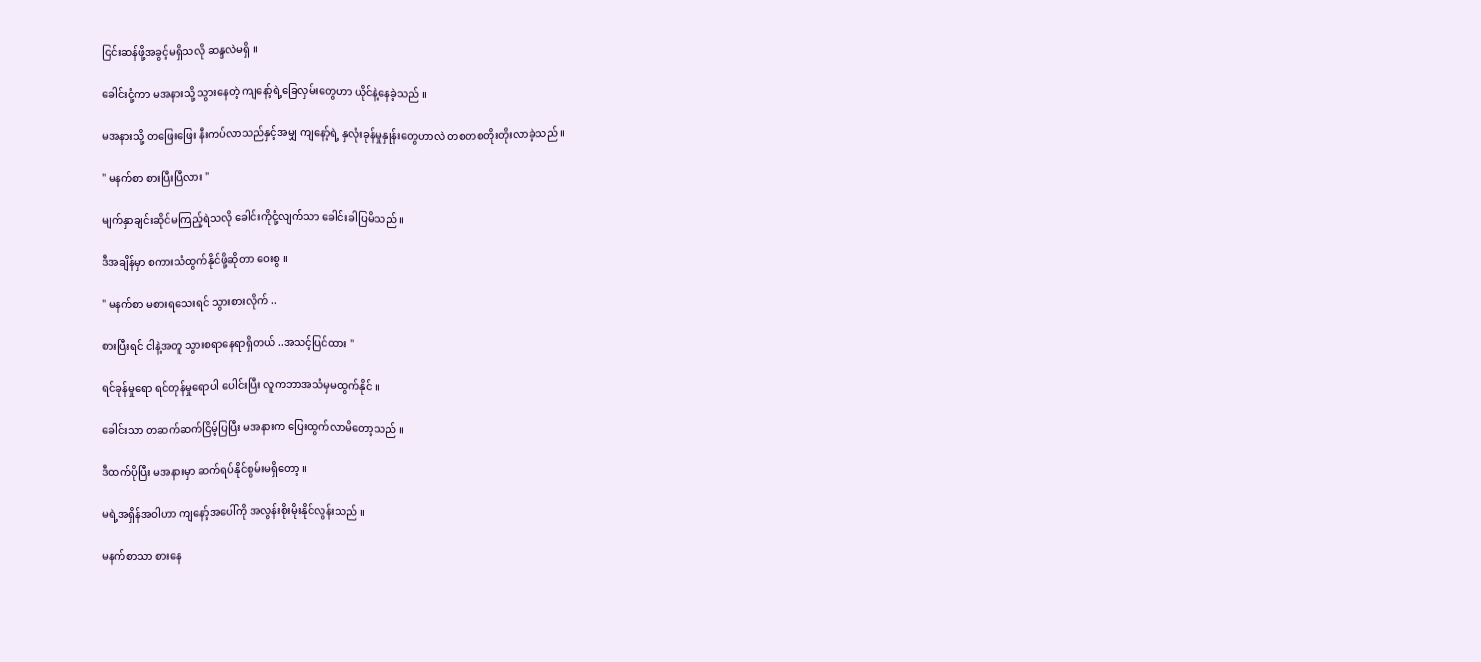ငြင်းဆန်ဖို့အခွင့်မရှိသလို ဆန္ဒလဲမရှိ ။

ခေါင်းငုံ့ကာ မအနားသို့ သွားနေတဲ့ ကျနော့်ရဲ့ခြေလှမ်းတွေဟာ ယိုင်နဲ့နေခဲ့သည် ။

မအနားသို့ တဖြေးဖြေး နီးကပ်လာသည်နှင့်အမျှ ကျနော့်ရဲ့ နှလုံးခုန်မှုနှုန်းတွေဟာလဲ တစတစတိုးတိုးလာခဲ့သည် ။

" မနက်စာ စားပြီးပြီလား "

မျက်နှာချင်းဆိုင်မကြည့်ရဲသလို ခေါင်းကိုငုံ့လျက်သာ ခေါင်းခါပြမိသည် ။

ဒီအချိန်မှာ စကားသံထွက်နိုင်ဖို့ဆိုတာ ဝေးစွ ။

" မနက်စာ မစားရသေးရင် သွားစားလိုက် ..

စားပြီးရင် ငါနဲ့အတူ သွားစရာနေရာရှိတယ် ..အသင့်ပြင်ထား "

ရင်ခုန်မှုရော ရင်တုန်မှုရောပါ ပေါင်းပြီး လူကဘာအသံမှမထွက်နိုင် ။

ခေါင်းသာ တဆက်ဆက်ငြိမ့်ပြပြီး မအနားက ပြေးထွက်လာမိတော့သည် ။

ဒီထက်ပိုပြီး မအနားမှာ ဆက်ရပ်နိုင်စွမ်းမရှိတော့ ။

မရဲ့အရှိန်အဝါဟာ ကျနော့်အပေါ်ကို အလွန်းစိုးမိုးနိုင်လွန်းသည် ။

မနက်စာသာ စားနေ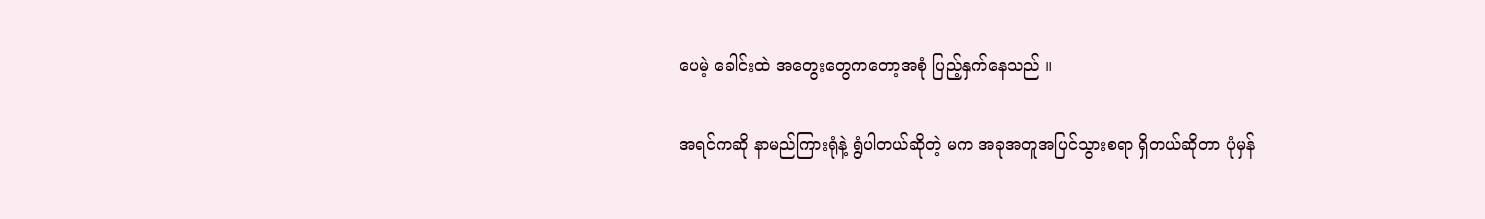ပေမဲ့ ခေါင်းထဲ အတွေးတွေကတော့အစုံ ပြည့်နှက်နေသည် ။

အရင်ကဆို နာမည်ကြားရုံနဲ့ ရွံပါတယ်ဆိုတဲ့ မက အခုအတူအပြင်သွားစရာ ရှိတယ်ဆိုတာ ပုံမှန်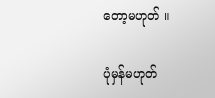တော့မဟုတ် ။

ပုံမှန်မဟုတ်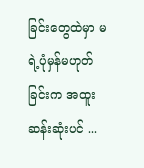ခြင်းတွေထဲမှာ မရဲ့ပုံမှန်မဟုတ်ခြင်းက အထူးဆန်းဆုံးပင် ...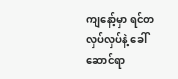ကျနော့်မှာ ရင်တလှပ်လှပ်နဲ့ ခေါ်ဆောင်ရာ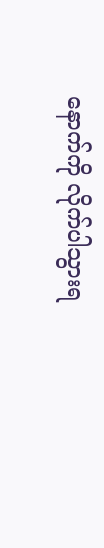နောက်ကို လိုက်ပါသွားရ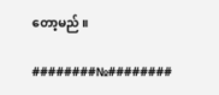တော့မည် ။

########№########